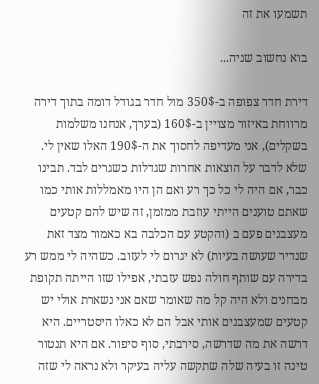תשמעו את זה

בוא נחשוב שניה...

דירת חדר צפופה ב-350$ מול חדר בגודל דומה בתוך דירה מרווחת באיזור מצויין ב-160$ (בערך, אנחנו משלמות בשקלים), אני מעדיפה לחסוך את ה-190$ האלו שאין לי. שלא לדבר על הוצאות אחרות שגדלות כשגרים לבד. תבינו כבר, אם היה לי כל כך רע ואם הן היו מאמללות אותי כמו שאתם טוענים הייתי עוזבת ממזמן, זה שיש להם קטעים מעצבנים פעם ב (והקטע עם הכלבה בא כאמור מצד זאת שנדיר שעושה בעיות) לא יגרום לי לעזוב. כשהיה לי ממש רע בדירה עם שותף חולה נפש עזבתי, אפילו שזו הייתה תקופת מבחנים ולא היה קל מה שאומר שאם אני נשארת אולי יש קטעים שמעצבנים אותי אבל הם לא כאלו היסטריים. היא דרשה את מה שדרשה, סירבתי, סוף סיפור. אם היא תנטור טינה זו בעיה שלה שתקשה עליה בעיקר ולא נראה לי שזה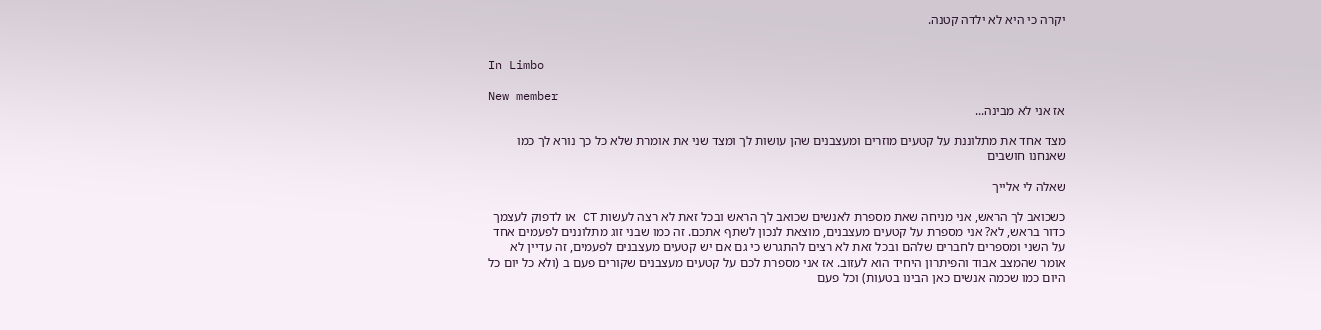יקרה כי היא לא ילדה קטנה.


In Limbo

New member
אז אני לא מבינה...

מצד אחד את מתלוננת על קטעים מוזרים ומעצבנים שהן עושות לך ומצד שני את אומרת שלא כל כך נורא לך כמו שאנחנו חושבים

שאלה לי אלייך

כשכואב לך הראש, אני מניחה שאת מספרת לאנשים שכואב לך הראש ובכל זאת לא רצה לעשות CT או לדפוק לעצמך כדור בראש, לא? אני מספרת על קטעים מעצבנים, מוצאת לנכון לשתף אתכם. זה כמו שבני זוג מתלוננים לפעמים אחד על השני ומספרים לחברים שלהם ובכל זאת לא רצים להתגרש כי גם אם יש קטעים מעצבנים לפעמים, זה עדיין לא אומר שהמצב אבוד והפיתרון היחיד הוא לעזוב. אז אני מספרת לכם על קטעים מעצבנים שקורים פעם ב (ולא כל יום כל היום כמו שכמה אנשים כאן הבינו בטעות) וכל פעם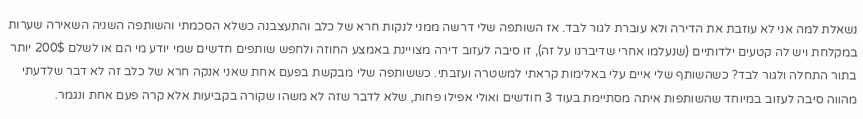נשאלת למה אני לא עוזבת את הדירה ולא עוברת לגור לבד. אז השותפה שלי דרשה ממני לנקות חרא של כלב והתעצבנה כשלא הסכמתי והשותפה השניה השאירה שערות במקלחת ויש לה קטעים ילדותיים (שנעלמו אחרי שדיברנו על זה), זו סיבה לעזוב דירה מצויינת באמצע החוזה ולחפש שותפים חדשים שמי יודע מי הם או לשלם 200$ יותר בתור התחלה ולגור לבד? כשהשותף שלי איים עלי באלימות קראתי למשטרה ועזבתי. כששותפה שלי מבקשת בפעם אחת שאני אנקה חרא של כלב זה לא דבר שלדעתי מהווה סיבה לעזוב במיוחד שהשותפות איתה מסתיימת בעוד 3 חודשים ואולי אפילו פחות, שלא לדבר שזה לא משהו שקורה בקביעות אלא קרה פעם אחת ונגמר.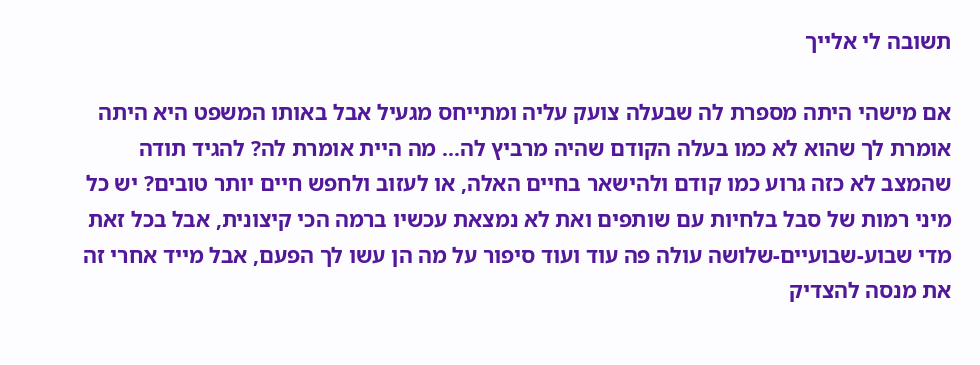תשובה לי אלייך

אם מישהי היתה מספרת לה שבעלה צועק עליה ומתייחס מגעיל אבל באותו המשפט היא היתה אומרת לך שהוא לא כמו בעלה הקודם שהיה מרביץ לה... מה היית אומרת לה? להגיד תודה שהמצב לא כזה גרוע כמו קודם ולהישאר בחיים האלה, או לעזוב ולחפש חיים יותר טובים? יש כל מיני רמות של סבל בלחיות עם שותפים ואת לא נמצאת עכשיו ברמה הכי קיצונית, אבל בכל זאת מדי שבוע-שבועיים-שלושה עולה פה עוד ועוד סיפור על מה הן עשו לך הפעם, אבל מייד אחרי זה את מנסה להצדיק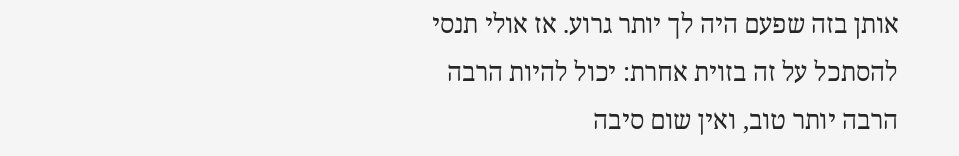אותן בזה שפעם היה לך יותר גרוע. אז אולי תנסי להסתכל על זה בזוית אחרת: יכול להיות הרבה הרבה יותר טוב, ואין שום סיבה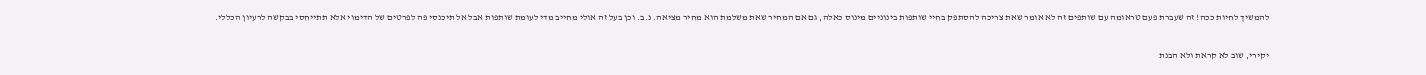להמשיך לחיות ככה! זה שעברת פעם טראומה עם שותפים זה לא אומר שאת צריכה להסתפק בחיי שותפות בינוניים מינוס כאלה, גם אם המחיר שאת משלמת הוא מחיר מציאה. נ.ב. וכן בעל זה אולי מחייב מדי לעומת שותפות אבל אל תיכנסי פה לפרטים של הדימוי אלא תתייחסי בבקשה לרעיון הכללי.

יקירי, שוב לא קראת ולא הבנת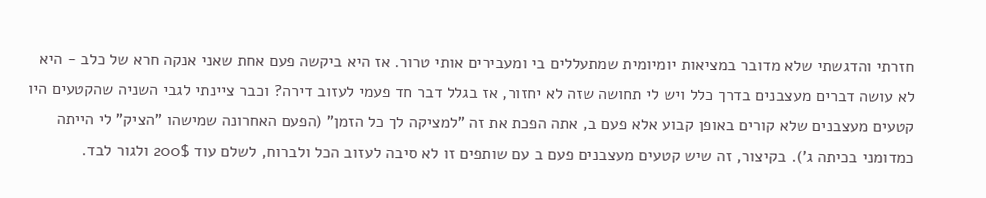חזרתי והדגשתי שלא מדובר במציאות יומיומית שמתעללים בי ומעבירים אותי טרור. אז היא ביקשה פעם אחת שאני אנקה חרא של כלב - היא לא עושה דברים מעצבנים בדרך כלל ויש לי תחושה שזה לא יחזור, אז בגלל דבר חד פעמי לעזוב דירה? וכבר ציינתי לגבי השניה שהקטעים היו קטעים מעצבנים שלא קורים באופן קבוע אלא פעם ב, אתה הפכת את זה "למציקה לך כל הזמן" (הפעם האחרונה שמישהו "הציק" לי הייתה כמדומני בכיתה ג'). בקיצור, זה שיש קטעים מעצבנים פעם ב עם שותפים זו לא סיבה לעזוב הכל ולברוח, לשלם עוד 200$ ולגור לבד.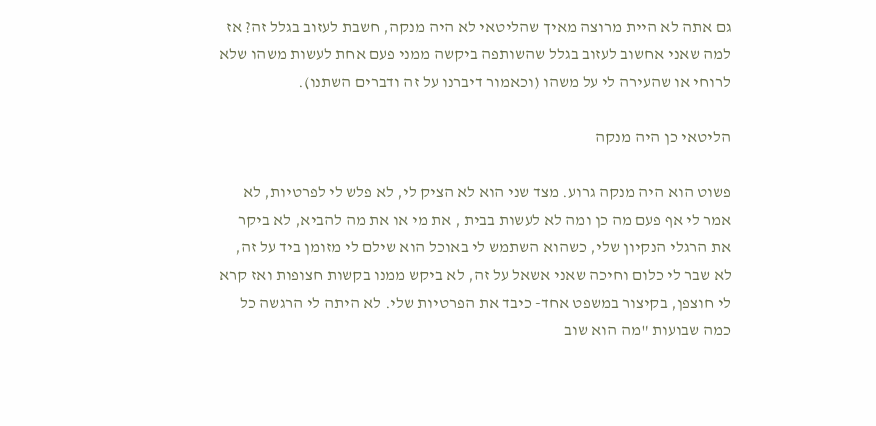גם אתה לא היית מרוצה מאיך שהליטאי לא היה מנקה, חשבת לעזוב בגלל זה? אז למה שאני אחשוב לעזוב בגלל שהשותפה ביקשה ממני פעם אחת לעשות משהו שלא לרוחי או שהעירה לי על משהו (וכאמור דיברנו על זה ודברים השתנו).

הליטאי כן היה מנקה

פשוט הוא היה מנקה גרוע. מצד שני הוא לא הציק לי, לא פלש לי לפרטיות, לא אמר לי אף פעם מה כן ומה לא לעשות בבית , את מי או את מה להביא, לא ביקר את הרגלי הנקיון שלי, כשהוא השתמש לי באוכל הוא שילם לי מזומן ביד על זה, לא שבר לי כלום וחיכה שאני אשאל על זה, לא ביקש ממנו בקשות חצופות ואז קרא לי חוצפן, בקיצור במשפט אחד- כיבד את הפרטיות שלי. לא היתה לי הרגשה כל כמה שבועות "מה הוא שוב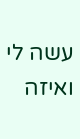עשה לי ואיזה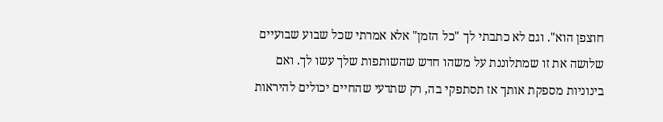חוצפן הוא". וגם לא כתבתי לך "כל הזמן" אלא אמרתי שכל שבוע שבועיים שלושה את זו שמתלוננת על משהו חדש שהשותפות שלך עשו לך. ואם בינוניות מספקת אותך אז תסתפקי בה, רק שתדעי שהחיים יכולים להיראות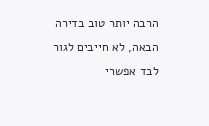הרבה יותר טוב בדירה הבאה, לא חייבים לגור לבד אפשרי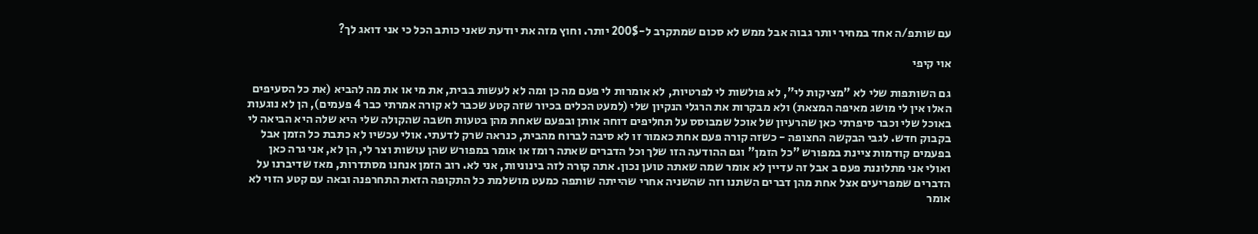עם שותפ/ה אחד במחיר יותר גבוה אבל ממש לא סכום שמתקרב ל-200$ יותר. וחוץ מזה את יודעת שאני כותב הכל כי אני דואג לך?

אוי קיפי

גם השותפות שלי לא "מציקות לי", לא פולשות לי לפרטיות, לא אומרות לי פעם מה כן ומה לא לעשות בבית, את מי או את מה להביא (את כל הסעיפים האלו אין לי מושג מאיפה המצאת) ולא מבקרות את הרגלי הנקיון שלי (למעט הכלים בכיור שזה קטע שכבר לא קורה אמרתי כבר 4 פעמים), הן לא נוגעות באוכל שלי וכבר סיפרתי כאן שהרעיון של אוכל שמבוסס על תחליפים דוחה אותן ובפעם שאחת מהן בטעות חשבה שהקולה שלי היא שלה היא הביאה לי בקבוק חדש. לגבי הבקשה החצופה - כשזה קורה פעם אחת כאמור זו לא סיבה לברוח מהבית, כנראה שרק לדעתי. אולי עכשיו לא כתבת כל הזמן אבל בפעמים קודמות ציינת במפורש "כל הזמן" וגם ההודעה הזו שלך וכל הדברים שאתה רומז או אומר במפורש שהן עושות וצר לי, הן לא, אני גרה כאן ואולי אני מתלוננת פעם ב אבל זה עדיין לא אומר שמה שאתה טוען נכון. אתה קורה לזה בינוניות, אני לא. רוב הזמן אנחנו מסתדרות, מאז שדיברנו על הדברים שמפריעים אצל אחת מהן דברים השתנו וזה שהשניה אחרי שהייתה שותפה כמעט מושלמת כל התקופה הזאת התחרפנה ובאה עם קטע הזוי לא אומר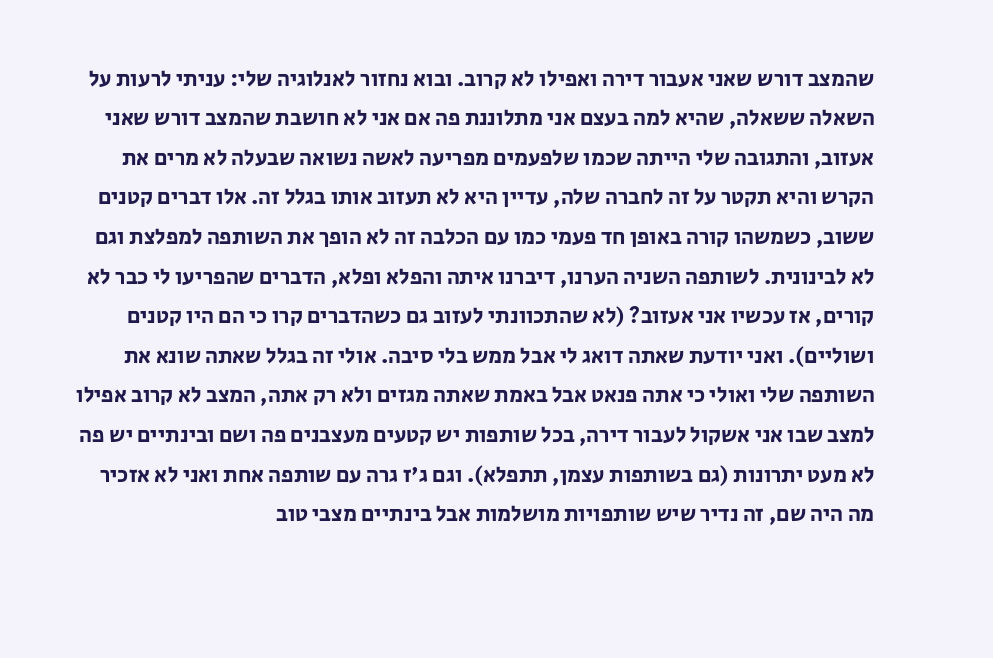שהמצב דורש שאני אעבור דירה ואפילו לא קרוב. ובוא נחזור לאנלוגיה שלי: עניתי לרעות על השאלה ששאלה, שהיא למה בעצם אני מתלוננת פה אם אני לא חושבת שהמצב דורש שאני אעזוב, והתגובה שלי הייתה שכמו שלפעמים מפריעה לאשה נשואה שבעלה לא מרים את הקרש והיא תקטר על זה לחברה שלה, עדיין היא לא תעזוב אותו בגלל זה. אלו דברים קטנים ששוב, כשמשהו קורה באופן חד פעמי כמו עם הכלבה זה לא הופך את השותפה למפלצת וגם לא לבינונית. לשותפה השניה הערנו, דיברנו איתה והפלא ופלא, הדברים שהפריעו לי כבר לא קורים, אז עכשיו אני אעזוב? (לא שהתכוונתי לעזוב גם כשהדברים קרו כי הם היו קטנים ושוליים). ואני יודעת שאתה דואג לי אבל ממש בלי סיבה. אולי זה בגלל שאתה שונא את השותפה שלי ואולי כי אתה פנאט אבל באמת שאתה מגזים ולא רק אתה, המצב לא קרוב אפילו למצב שבו אני אשקול לעבור דירה, בכל שותפות יש קטעים מעצבנים פה ושם ובינתיים יש פה לא מעט יתרונות (גם בשותפות עצמן, תתפלא). וגם ג'ז גרה עם שותפה אחת ואני לא אזכיר מה היה שם, זה נדיר שיש שותפויות מושלמות אבל בינתיים מצבי טוב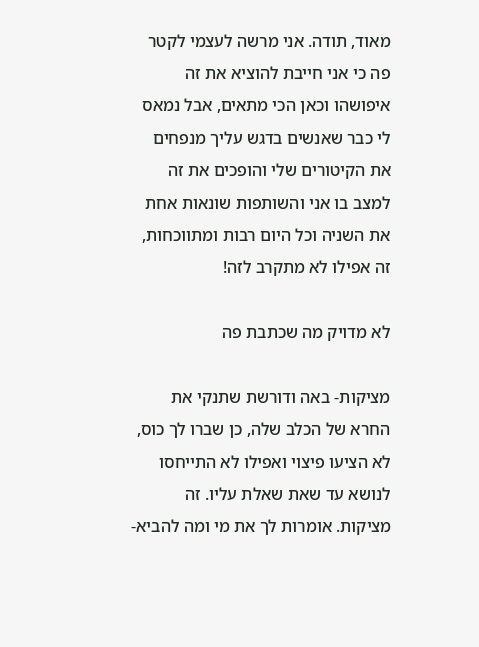מאוד, תודה. אני מרשה לעצמי לקטר פה כי אני חייבת להוציא את זה איפושהו וכאן הכי מתאים, אבל נמאס לי כבר שאנשים בדגש עליך מנפחים את הקיטורים שלי והופכים את זה למצב בו אני והשותפות שונאות אחת את השניה וכל היום רבות ומתווכחות, זה אפילו לא מתקרב לזה!

לא מדויק מה שכתבת פה

מציקות- באה ודורשת שתנקי את החרא של הכלב שלה, כן שברו לך כוס, לא הציעו פיצוי ואפילו לא התייחסו לנושא עד שאת שאלת עליו. זה מציקות. אומרות לך את מי ומה להביא-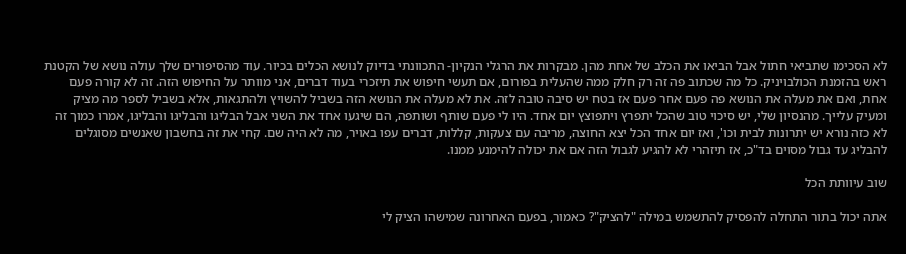לא הסכימו שתביאי חתול אבל הביאו את הכלב של אחת מהן. מבקרות את הרגלי הנקיון- התכוונתי בדיוק לנושא הכלים בכיור. עוד מהסיפורים שלך עולה נושא של הקטנת ראש בהזמנת הכולבויניק. כל מה שכתוב פה זה רק חלק ממה שהעלית בפורום, אם תעשי חיפוש את תיזכרי בעוד דברים, אני מוותר על החיפוש הזה. זה לא קורה פעם אחת, ואם את מעלה את הנושא פה פעם אחר פעם אז בטח יש סיבה טובה לזה. את לא מעלה את הנושא הזה בשביל להשויץ ולהתגאות, אלא בשביל לספר מה מציק ומעיק עלייך. מהנסיון שלי, יש סיכוי טוב שהכל יתפרץ ויתפוצץ יום אחד. היו לי פעם שותף ושותפה, הם שיגעו אחד את השני אבל הבליגו והבליגו והבליגו, אמרו כמוך זה לא כזה נורא יש יתרונות לבית וכו', ואז יום אחד הכל יצא החוצה, מריבה עם צעקות, קללות, דברים עפו באויר, מה לא היה שם. קחי את זה בחשבון שאנשים מסוגלים להבליג עד גבול מסוים בד"כ, אז תיזהרי לא להגיע לגבול הזה אם את יכולה להימנע ממנו.

שוב עיוותת הכל

אתה יכול בתור התחלה להפסיק להתשמש במילה "להציק"? כאמור, בפעם האחרונה שמישהו הציק לי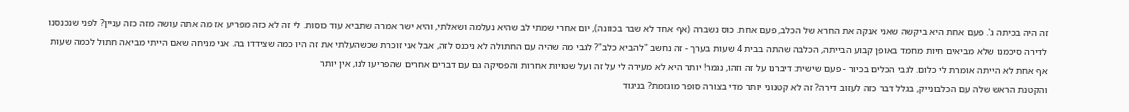זה היה בכיתה ג'. פעם אחת היא ביקשה שאני אנקה את החרא של הכלב, פעם אחת. כוס נשברה (אף אחד לא שבר בכוונה), יום אחרי שמתי לב שהיא נעלמה ושאלתי, והיא ישר אמרה שתביא עוד כוסות. לי זה לא כזה מפריע אז מה אתה עושה מזה כזה עניין? לפני שנכנסנו לדירה סיכמנו שלא מביאים חיות מחמד באופן קבוע הבייתה, הכלבה שהתה בבית 4 שעות בערך - זה נחשב "להביא כלב"? לגבי מה שהיה עם החתולה לא ניכנס לזה, אבל אני זוכרת שכשהעלתי את זה היו כמה שצידדו בה. אני מניחה שאם הייתי מביאה חתול לכמה שעות אף אחת לא הייתה אומרת לי כלום. לגבי הכלים בכיור - פעם שישית: דיברנו על זה וזהו, נגמר! יותר היא לא מעירה לי על זה ועל שטויות אחרות והפסיקה גם עם דברים אחרים שהפריעו לנו, אין יותר
והקטנת הראש שלה עם הכלבונייק, בגלל דבר כזה לעזוב דירה? זה לא קטנוני יותר מדי בצורה סופר מוגזמת? בניגוד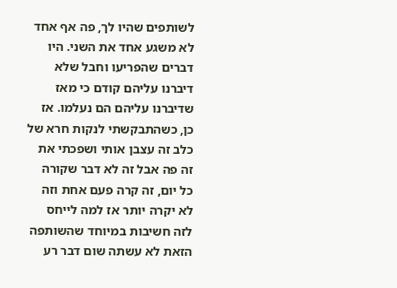לשותפים שהיו לך, פה אף אחד לא משגע אחד את השני. היו דברים שהפריעו וחבל שלא דיברנו עליהם קודם כי מאז שדיברנו עליהם הם נעלמו. אז כן, כשהתבקשתי לנקות חרא של כלב זה עצבן אותי ושפכתי את זה פה אבל זה לא דבר שקורה כל יום, זה קרה פעם אחת וזה לא יקרה יותר אז למה לייחס לזה חשיבות במיוחד שהשותפה הזאת לא עשתה שום דבר רע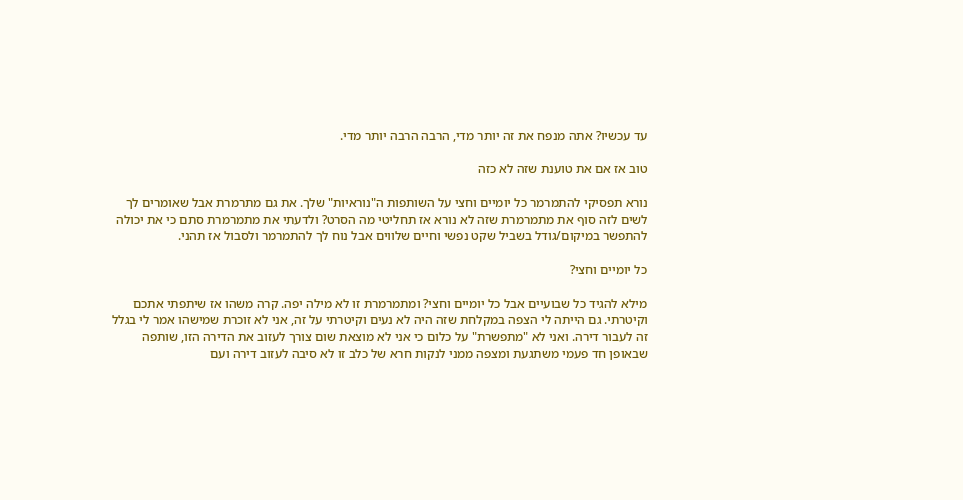עד עכשיו? אתה מנפח את זה יותר מדי, הרבה הרבה יותר מדי.

טוב אז אם את טוענת שזה לא כזה

נורא תפסיקי להתמרמר כל יומיים וחצי על השותפות ה"נוראיות" שלך. את גם מתרמרת אבל שאומרים לך לשים לזה סוף את מתמרמרת שזה לא נורא אז תחליטי מה הסרט? ולדעתי את מתמרמרת סתם כי את יכולה להתפשר במיקום/גודל בשביל שקט נפשי וחיים שלווים אבל נוח לך להתמרמר ולסבול אז תהני.

כל יומיים וחצי?

מילא להגיד כל שבועיים אבל כל יומיים וחצי? ומתמרמרת זו לא מילה יפה. קרה משהו אז שיתפתי אתכם וקיטרתי. גם הייתה לי הצפה במקלחת שזה היה לא נעים וקיטרתי על זה, אני לא זוכרת שמישהו אמר לי בגלל זה לעבור דירה. ואני לא "מתפשרת" על כלום כי אני לא מוצאת שום צורך לעזוב את הדירה הזו, שותפה שבאופן חד פעמי משתגעת ומצפה ממני לנקות חרא של כלב זו לא סיבה לעזוב דירה ועם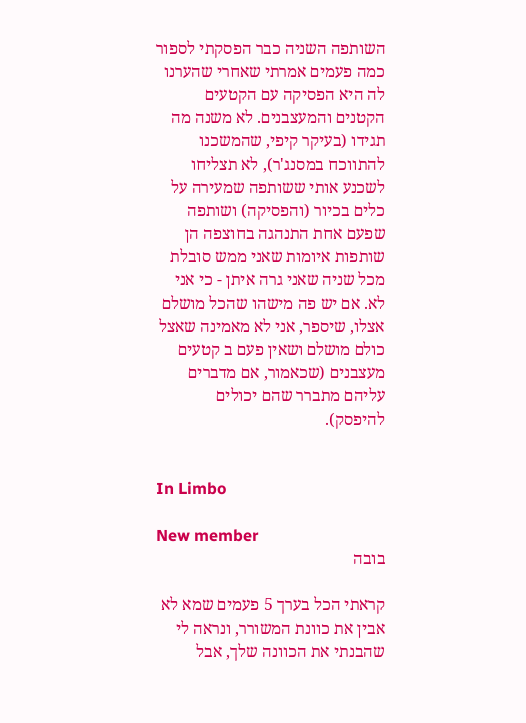השותפה השניה כבר הפסקתי לספור כמה פעמים אמרתי שאחרי שהערנו לה היא הפסיקה עם הקטעים הקטנים והמעצבנים. לא משנה מה תגידו (בעיקר קיפי, שהמשכנו להתווכח במסנג'ר), לא תצליחו לשכנע אותי ששותפה שמעירה על כלים בכיור (והפסיקה) ושותפה שפעם אחת התנהגה בחוצפה הן שותפות איומות שאני ממש סובלת מכל שניה שאני גרה איתן - כי אני לא. אם יש פה מישהו שהכל מושלם אצלו, שיספר, אני לא מאמינה שאצל כולם מושלם ושאין פעם ב קטעים מעצבנים (שכאמור, אם מדברים עליהם מתברר שהם יכולים להיפסק).


In Limbo

New member
בובה

קראתי הכל בערך 5 פעמים שמא לא אבין את כוונת המשורר, ונראה לי שהבנתי את הכוונה שלך, אבל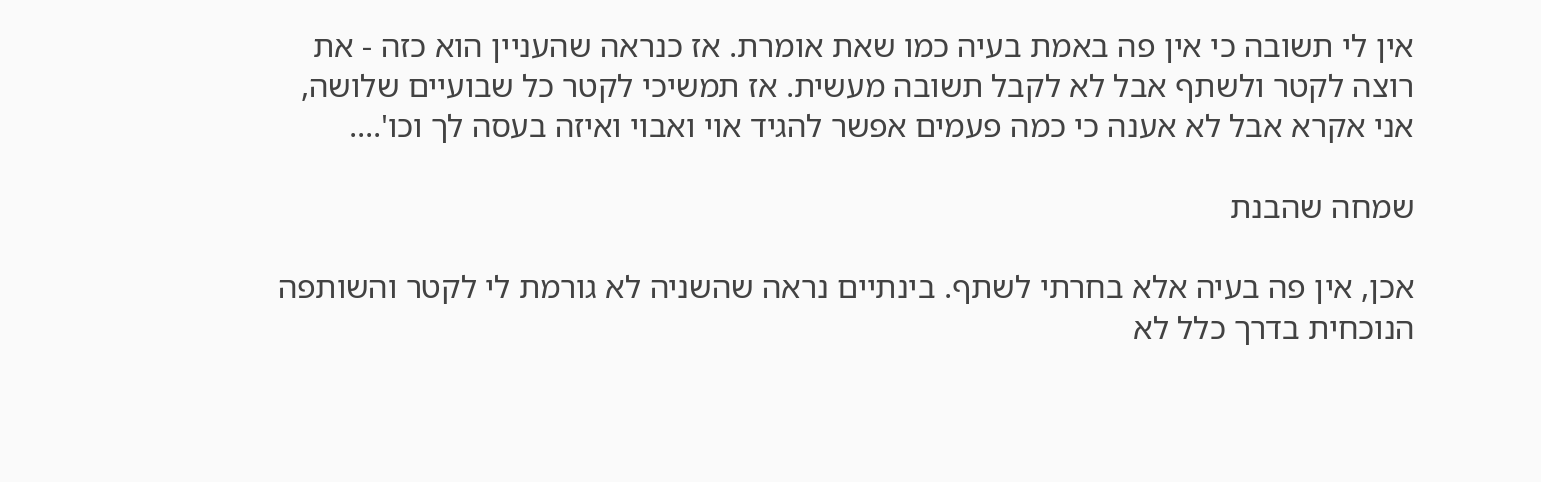אין לי תשובה כי אין פה באמת בעיה כמו שאת אומרת. אז כנראה שהעניין הוא כזה - את רוצה לקטר ולשתף אבל לא לקבל תשובה מעשית. אז תמשיכי לקטר כל שבועיים שלושה, אני אקרא אבל לא אענה כי כמה פעמים אפשר להגיד אוי ואבוי ואיזה בעסה לך וכו'....

שמחה שהבנת

אכן, אין פה בעיה אלא בחרתי לשתף. בינתיים נראה שהשניה לא גורמת לי לקטר והשותפה הנוכחית בדרך כלל לא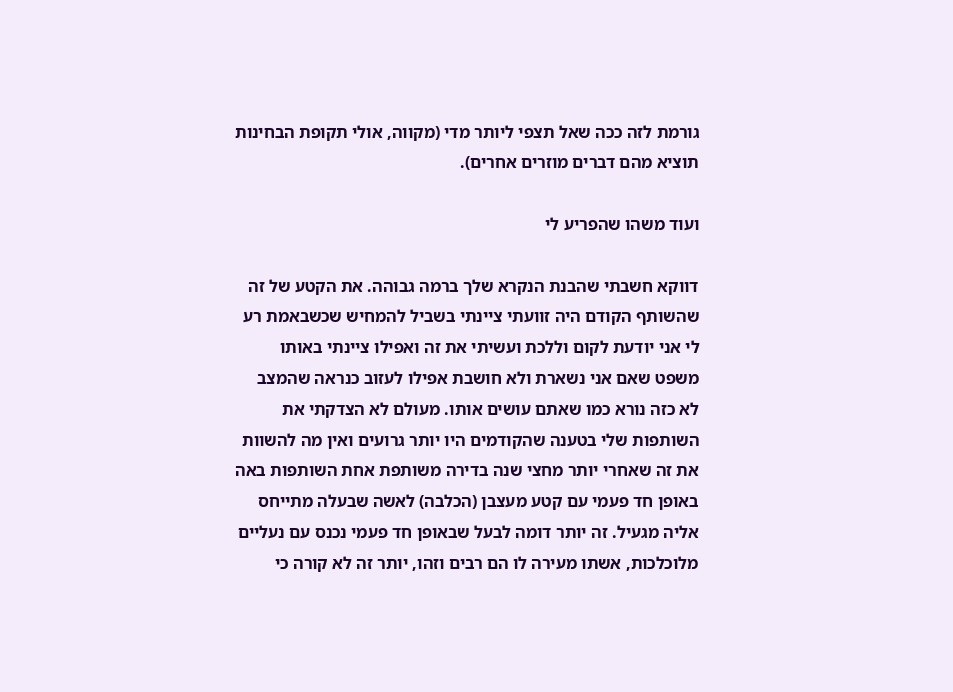גורמת לזה ככה שאל תצפי ליותר מדי (מקווה, אולי תקופת הבחינות תוציא מהם דברים מוזרים אחרים).

ועוד משהו שהפריע לי

דווקא חשבתי שהבנת הנקרא שלך ברמה גבוהה. את הקטע של זה שהשותף הקודם היה זוועתי ציינתי בשביל להמחיש שכשבאמת רע לי אני יודעת לקום וללכת ועשיתי את זה ואפילו ציינתי באותו משפט שאם אני נשארת ולא חושבת אפילו לעזוב כנראה שהמצב לא כזה נורא כמו שאתם עושים אותו. מעולם לא הצדקתי את השותפות שלי בטענה שהקודמים היו יותר גרועים ואין מה להשוות את זה שאחרי יותר מחצי שנה בדירה משותפת אחת השותפות באה באופן חד פעמי עם קטע מעצבן (הכלבה) לאשה שבעלה מתייחס אליה מגעיל. זה יותר דומה לבעל שבאופן חד פעמי נכנס עם נעליים מלוכלכות, אשתו מעירה לו הם רבים וזהו, יותר זה לא קורה כי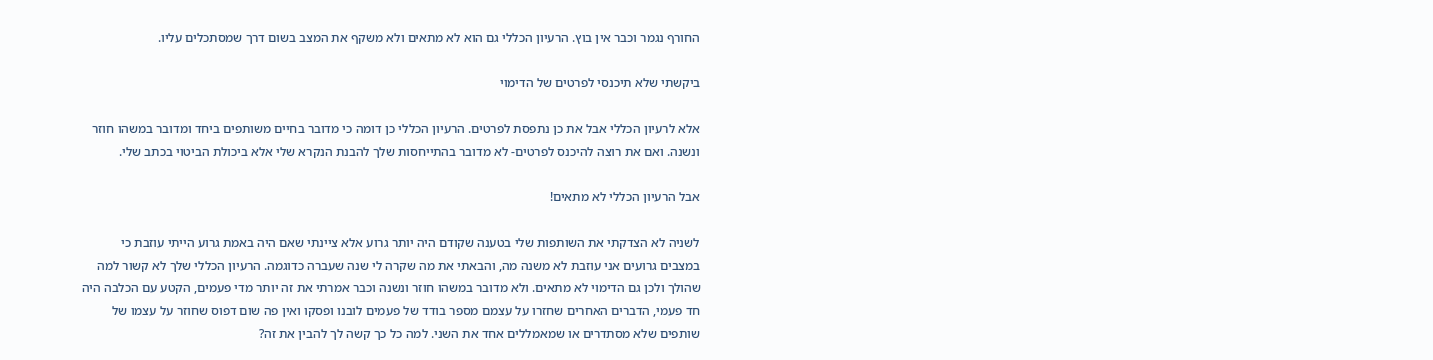החורף נגמר וכבר אין בוץ. הרעיון הכללי גם הוא לא מתאים ולא משקף את המצב בשום דרך שמסתכלים עליו.

ביקשתי שלא תיכנסי לפרטים של הדימוי

אלא לרעיון הכללי אבל את כן נתפסת לפרטים. הרעיון הכללי כן דומה כי מדובר בחיים משותפים ביחד ומדובר במשהו חוזר ונשנה. ואם את רוצה להיכנס לפרטים- לא מדובר בהתייחסות שלך להבנת הנקרא שלי אלא ביכולת הביטוי בכתב שלי.

אבל הרעיון הכללי לא מתאים!

לשניה לא הצדקתי את השותפות שלי בטענה שקודם היה יותר גרוע אלא ציינתי שאם היה באמת גרוע הייתי עוזבת כי במצבים גרועים אני עוזבת לא משנה מה, והבאתי את מה שקרה לי שנה שעברה כדוגמה. הרעיון הכללי שלך לא קשור למה שהולך ולכן גם הדימוי לא מתאים. ולא מדובר במשהו חוזר ונשנה וכבר אמרתי את זה יותר מדי פעמים, הקטע עם הכלבה היה חד פעמי, הדברים האחרים שחזרו על עצמם מספר בודד של פעמים לובנו ופסקו ואין פה שום דפוס שחוזר על עצמו של שותפים שלא מסתדרים או שמאמללים אחד את השני. למה כל כך קשה לך להבין את זה?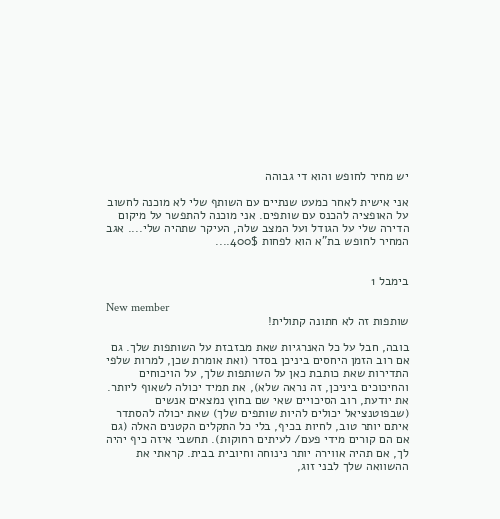יש מחיר לחופש והוא די גבוהה

אני אישית לאחר כמעט שנתיים עם השותף שלי לא מוכנה לחשוב על האופציה להכנס עם שותפים. אני מוכנה להתפשר על מיקום הדירה שלי על הגודל ועל המצב שלה, העיקר שתהיה שלי.... אגב המחיר לחופש בת"א הוא לפחות 400$....


בימבל 1

New member
שותפות זה לא חתונה קתולית!

בובה, חבל על כל האנרגיות שאת מבזבזת על השותפות שלך. גם אם רוב הזמן היחסים ביניכן בסדר (ואת אומרת שכן, למרות שלפי התדירות שאת כותבת כאן על השותפות שלך, על הויכוחים והחיכוכים ביניכן, זה נראה שלא), את תמיד יכולה לשאוף ליותר. את יודעת, רוב הסיכויים שאי שם בחוץ נמצאים אנשים (שבפוטנציאל יכולים להיות שותפים שלך) שאת יכולה להסתדר איתם יותר טוב, לחיות בכיף, בלי כל התקלים הקטנים האלה (גם אם הם קורים מידי פעם/ לעיתים רחוקות). תחשבי איזה כיף יהיה לך, אם תהיה אווירה יותר נינוחה וחיובית בבית. קראתי את ההשוואה שלך לבני זוג,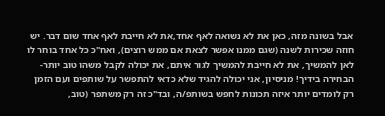אבל בשונה מזה, כאן את לא נשואה לאף אחד,את לא חייבת לאף אחד שום דבר. יש חוזה שכירות לשנה (שגם ממנו אפשר לצאת אם ממש רוצים), ואח"כ כל אחד בוחר לו לאן להמשיך, את לא חייבת להמשיך לגור איתם, את יכולה לקבל משהו טוב יותר- הבחירה בידיך! מניסיון, אני יכולה להגיד שלא כדאי להתפשר על שותפים ועם הזמן רק לומדים יותר איזה תכונות לחפש בשותפ/ה, ובד"כ זה רק משתפר (טוב,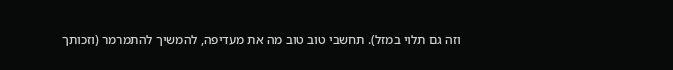וזה גם תלוי במזל). תחשבי טוב טוב מה את מעדיפה, להמשיך להתמרמר (וזכותך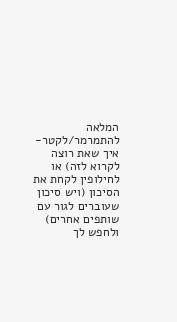המלאה להתמרמר/לקטר- איך שאת רוצה לקרוא לזה) או לחילופין לקחת את הסיכון (ויש סיכון שעוברים לגור עם שותפים אחרים) ולחפש לך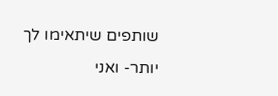שותפים שיתאימו לך יותר- ואני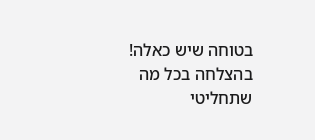בטוחה שיש כאלה! בהצלחה בכל מה שתחליטי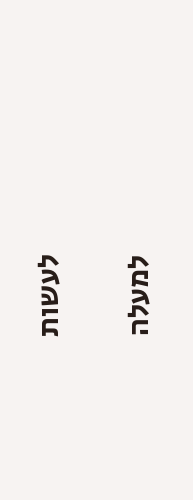לעשות

למעלה